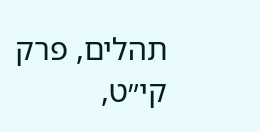תהלים, פרק קי״ט,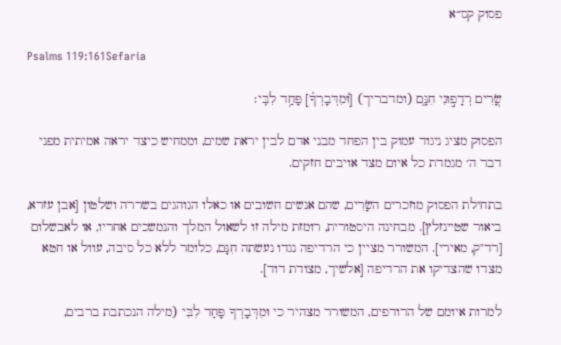פסוק קס״א

Psalms 119:161Sefaria

שָׂ֭רִים רְדָפ֣וּנִי חִנָּ֑ם (ומדבריך) [וּ֝מִדְּבָרְךָ֗] פָּחַ֥ד לִבִּֽי׃

הפסוק מציג ניגוד עמוק בין הפחד מבני אדם לבין יראת שמים, וממחיש כיצד יראה אמיתית מפני דבר ה׳ מגמדת כל איום מצד אויבים חזקים.

בתחילת הפסוק מוזכרים השָׂרִים, שהם אנשים חשובים או כאלו הנוהגים בשררה ושלטון [אבן עזרא, ביאור שטיינזלץ]. מבחינה היסטורית, רומזת מילה זו לשאול המלך והנמשכים אחריו, או לאבשלום [רד"ק, מאירי]. המשורר מציין כי הרדיפה נגדו נעשתה חִנָּם, כלומר ללא כל סיבה, עוול או חטא מצדו שהצדיקו את הרדיפה [אלשיך, מצודת דוד].

למרות איומם של הרודפים, המשורר מצהיר כי וּמִדְּבָרְךָ פָּחַד לִבִּי (מילה הנכתבת ברבים,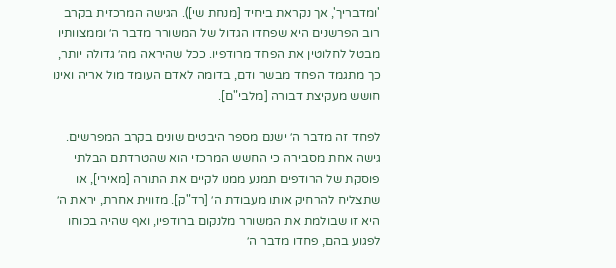'ומדבריך', אך נקראת ביחיד [מנחת שי]). הגישה המרכזית בקרב רוב הפרשנים היא שפחדו הגדול של המשורר מדבר ה׳ וממצוותיו מבטל לחלוטין את הפחד מרודפיו. ככל שהיראה מה׳ גדולה יותר, כך מתגמד הפחד מבשר ודם, בדומה לאדם העומד מול אריה ואינו חושש מעקיצת דבורה [מלבי"ם].

לפחד זה מדבר ה׳ ישנם מספר היבטים שונים בקרב המפרשים. גישה אחת מסבירה כי החשש המרכזי הוא שהטרדתם הבלתי פוסקת של הרודפים תמנע ממנו לקיים את התורה [מאירי], או שתצליח להרחיק אותו מעבודת ה׳ [רד"ק]. מזווית אחרת, יראת ה׳ היא זו שבולמת את המשורר מלנקום ברודפיו, ואף שהיה בכוחו לפגוע בהם, פחדו מדבר ה׳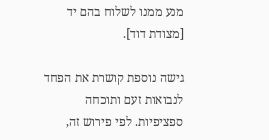מנע ממנו לשלוח בהם יד [מצודת דוד].

גישה נוספת קושרת את הפחד לנבואות זעם ותוכחה ספציפיות. לפי פירוש זה,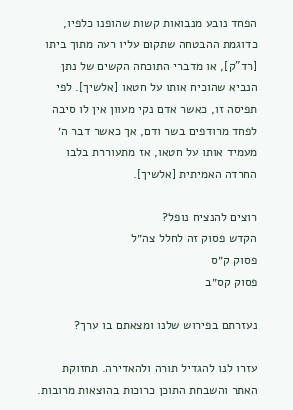הפחד נובע מנבואות קשות שהופנו כלפיו, כדוגמת ההבטחה שתקום עליו רעה מתוך ביתו [רד"ק], או מדברי התוכחה הקשים של נתן הנביא שהוכיח אותו על חטאו [אלשיך]. לפי תפיסה זו, כאשר אדם נקי מעוון אין לו סיבה לפחד מרודפים בשר ודם, אך כאשר דבר ה׳ מעמיד אותו על חטאו, אז מתעוררת בלבו החרדה האמיתית [אלשיך].

רוצים להנציח נופל?
הקדש פסוק זה לחלל צה״ל
פסוק ק״ס
פסוק קס״ב

נעזרתם בפירוש שלנו ומצאתם בו ערך?

עזרו לנו להגדיל תורה ולהאדירה. תחזוקת האתר והשבחת התוכן כרוכות בהוצאות מרובות.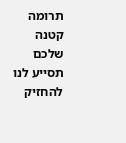תרומה קטנה שלכם תסייע לנו להחזיק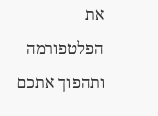את הפלטפורמה ותהפוך אתכם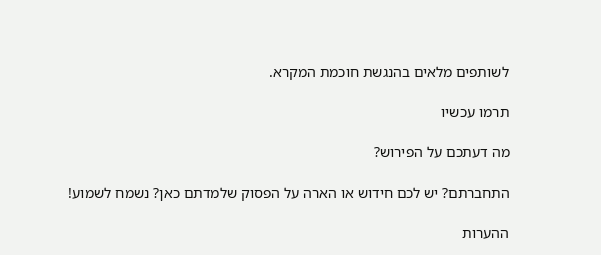לשותפים מלאים בהנגשת חוכמת המקרא.

תרמו עכשיו

מה דעתכם על הפירוש?

התחברתם? יש לכם חידוש או הארה על הפסוק שלמדתם כאן? נשמח לשמוע!

ההערות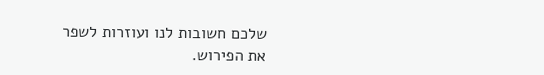שלכם חשובות לנו ועוזרות לשפר את הפירוש.